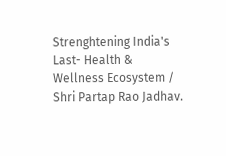Strenghtening India's Last- Health & Wellness Ecosystem / Shri Partap Rao Jadhav.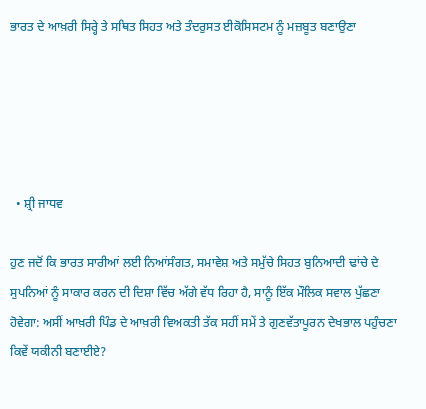ਭਾਰਤ ਦੇ ਆਖ਼ਰੀ ਸਿਰ੍ਹੇ ਤੇ ਸਥਿਤ ਸਿਹਤ ਅਤੇ ਤੰਦਰੁਸਤ ਈਕੋਸਿਸਟਮ ਨੂੰ ਮਜ਼ਬੂਤ ਬਣਾਉਣਾ





  • ਸ਼੍ਰੀ ਜਾਧਵ

ਹੁਣ ਜਦੋਂ ਕਿ ਭਾਰਤ ਸਾਰੀਆਂ ਲਈ ਨਿਆਂਸੰਗਤ, ਸਮਾਵੇਸ਼ ਅਤੇ ਸਮੁੱਚੇ ਸਿਹਤ ਬੁਨਿਆਦੀ ਢਾਂਚੇ ਦੇ ਸੁਪਨਿਆਂ ਨੂੰ ਸਾਕਾਰ ਕਰਨ ਦੀ ਦਿਸ਼ਾ ਵਿੱਚ ਅੱਗੇ ਵੱਧ ਰਿਹਾ ਹੈ, ਸਾਨੂੰ ਇੱਕ ਮੌਲਿਕ ਸਵਾਲ ਪੁੱਛਣਾ ਹੋਵੇਗਾ: ਅਸੀਂ ਆਖ਼ਰੀ ਪਿੰਡ ਦੇ ਆਖ਼ਰੀ ਵਿਅਕਤੀ ਤੱਕ ਸਹੀਂ ਸਮੇਂ ਤੇ ਗੁਣਵੱਤਾਪੂਰਨ ਦੇਖਭਾਲ ਪਹੁੰਚਣਾ ਕਿਵੇਂ ਯਕੀਨੀ ਬਣਾਈਏ?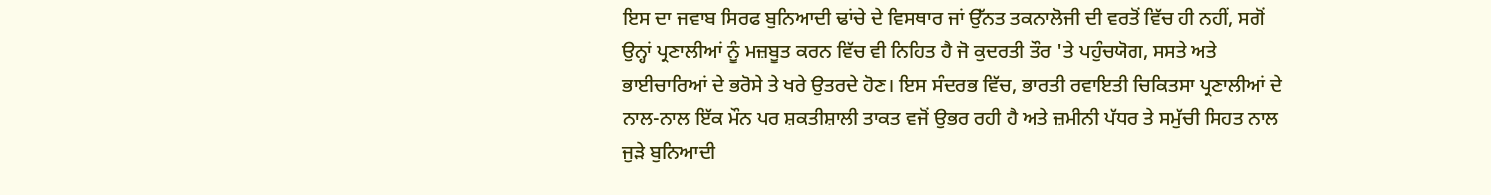ਇਸ ਦਾ ਜਵਾਬ ਸਿਰਫ ਬੁਨਿਆਦੀ ਢਾਂਚੇ ਦੇ ਵਿਸਥਾਰ ਜਾਂ ਉੱਨਤ ਤਕਨਾਲੋਜੀ ਦੀ ਵਰਤੋਂ ਵਿੱਚ ਹੀ ਨਹੀਂ, ਸਗੋਂ ਉਨ੍ਹਾਂ ਪ੍ਰਣਾਲੀਆਂ ਨੂੰ ਮਜ਼ਬੂਤ ਕਰਨ ਵਿੱਚ ਵੀ ਨਿਹਿਤ ਹੈ ਜੋ ਕੁਦਰਤੀ ਤੌਰ 'ਤੇ ਪਹੁੰਚਯੋਗ, ਸਸਤੇ ਅਤੇ ਭਾਈਚਾਰਿਆਂ ਦੇ ਭਰੋਸੇ ਤੇ ਖਰੇ ਉਤਰਦੇ ਹੋਣ। ਇਸ ਸੰਦਰਭ ਵਿੱਚ, ਭਾਰਤੀ ਰਵਾਇਤੀ ਚਿਕਿਤਸਾ ਪ੍ਰਣਾਲੀਆਂ ਦੇ ਨਾਲ-ਨਾਲ ਇੱਕ ਮੌਨ ਪਰ ਸ਼ਕਤੀਸ਼ਾਲੀ ਤਾਕਤ ਵਜੋਂ ਉਭਰ ਰਹੀ ਹੈ ਅਤੇ ਜ਼ਮੀਨੀ ਪੱਧਰ ਤੇ ਸਮੁੱਚੀ ਸਿਹਤ ਨਾਲ ਜੁੜੇ ਬੁਨਿਆਦੀ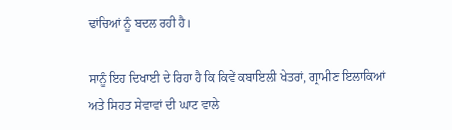ਢਾਂਚਿਆਂ ਨੂੰ ਬਦਲ ਰਹੀ ਹੈ।

ਸਾਨੂੰ ਇਹ ਦਿਖਾਈ ਦੇ ਰਿਹਾ ਹੈ ਕਿ ਕਿਵੇਂ ਕਬਾਇਲੀ ਖੇਤਰਾਂ, ਗ੍ਰਾਮੀਣ ਇਲਾਕਿਆਂ ਅਤੇ ਸਿਹਤ ਸੇਵਾਵਾਂ ਦੀ ਘਾਟ ਵਾਲੇ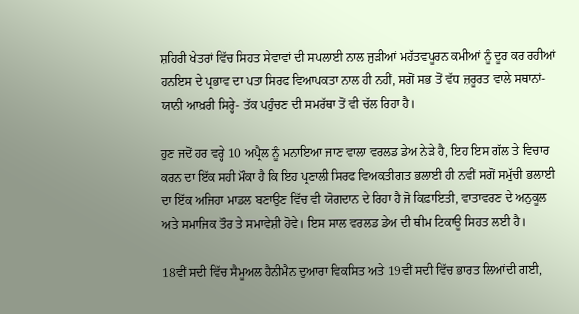ਸ਼ਹਿਰੀ ਖੇਤਰਾਂ ਵਿੱਚ ਸਿਹਤ ਸੇਵਾਵਾਂ ਦੀ ਸਪਲਾਈ ਨਾਲ ਜੁੜੀਆਂ ਮਹੱਤਵਪੂਰਨ ਕਮੀਆਂ ਨੂੰ ਦੂਰ ਕਰ ਰਹੀਆਂ ਹਨਇਸ ਦੇ ਪ੍ਰਭਾਵ ਦਾ ਪਤਾ ਸਿਰਫ ਵਿਆਪਕਤਾ ਨਾਲ ਹੀ ਨਹੀਂ, ਸਗੋਂ ਸਭ ਤੋਂ ਵੱਧ ਜ਼ਰੂਰਤ ਵਾਲੇ ਸਥਾਨਾਂ-ਯਾਨੀ ਆਖ਼ਰੀ ਸਿਰ੍ਹੇ- ਤੱਕ ਪਹੁੰਚਣ ਦੀ ਸਮਰੱਥਾ ਤੋਂ ਵੀ ਚੱਲ ਰਿਹਾ ਹੈ।

ਹੁਣ ਜਦੋਂ ਹਰ ਵਰ੍ਹੇ 10 ਅਪ੍ਰੈਲ ਨੂੰ ਮਨਾਇਆ ਜਾਣ ਵਾਲਾ ਵਰਲਡ ਡੇਅ ਨੇੜੇ ਹੈ, ਇਹ ਇਸ ਗੱਲ ਤੇ ਵਿਚਾਰ ਕਰਨ ਦਾ ਇੱਕ ਸਹੀ ਮੌਕਾ ਹੈ ਕਿ ਇਹ ਪ੍ਰਣਾਲੀ ਸਿਰਫ ਵਿਅਕਤੀਗਤ ਭਲਾਈ ਹੀ ਨਵੀਂ ਸਗੋਂ ਸਮੁੱਚੀ ਭਲਾਈ ਦਾ ਇੱਕ ਅਜਿਹਾ ਮਾਡਲ ਬਣਾਉਣ ਵਿੱਚ ਵੀ ਯੋਗਦਾਨ ਦੇ ਰਿਹਾ ਹੈ ਜੋ ਕਿਫ਼ਾਇਤੀ, ਵਾਤਾਵਰਣ ਦੇ ਅਨੁਕੂਲ ਅਤੇ ਸਮਾਜਿਕ ਤੌਰ ਤੇ ਸਮਾਵੇਸ਼ੀ ਹੋਵੇ। ਇਸ ਸਾਲ ਵਰਲਡ ਡੇਅ ਦੀ ਥੀਮ ਟਿਕਾਊ ਸਿਹਤ ਲਈ ਹੈ।

18ਵੀਂ ਸਦੀ ਵਿੱਚ ਸੈਮੂਅਲ ਹੈਨੀਮੈਨ ਦੁਆਰਾ ਵਿਕਸਿਤ ਅਤੇ 19ਵੀਂ ਸਦੀ ਵਿੱਚ ਭਾਰਤ ਲਿਆਂਦੀ ਗਈ,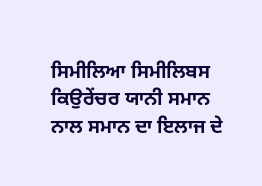ਸਿਮੀਲਿਆ ਸਿਮੀਲਿਬਸ ਕਿਉਰੇਂਚਰ ਯਾਨੀ ਸਮਾਨ ਨਾਲ ਸਮਾਨ ਦਾ ਇਲਾਜ ਦੇ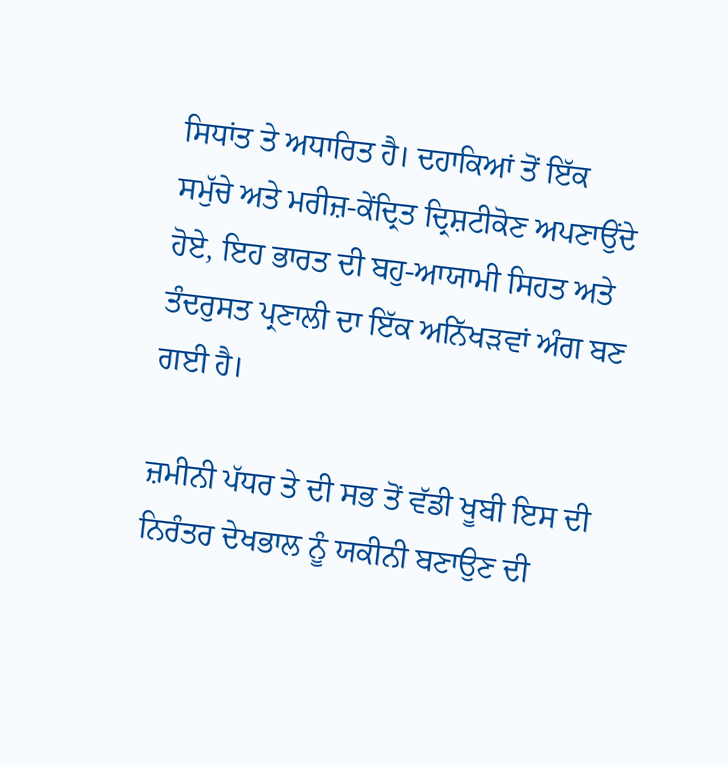ਸਿਧਾਂਤ ਤੇ ਅਧਾਰਿਤ ਹੈ। ਦਹਾਕਿਆਂ ਤੋਂ ਇੱਕ ਸਮੁੱਚੇ ਅਤੇ ਮਰੀਜ਼-ਕੇਂਦ੍ਰਿਤ ਦ੍ਰਿਸ਼ਟੀਕੋਣ ਅਪਣਾਉਂਦੇ ਹੋਏ, ਇਹ ਭਾਰਤ ਦੀ ਬਹੁ-ਆਯਾਮੀ ਸਿਹਤ ਅਤੇ ਤੰਦਰੁਸਤ ਪ੍ਰਣਾਲੀ ਦਾ ਇੱਕ ਅਨਿੱਖੜਵਾਂ ਅੰਗ ਬਣ ਗਈ ਹੈ।

ਜ਼ਮੀਨੀ ਪੱਧਰ ਤੇ ਦੀ ਸਭ ਤੋਂ ਵੱਡੀ ਖੂਬੀ ਇਸ ਦੀ ਨਿਰੰਤਰ ਦੇਖਭਾਲ ਨੂੰ ਯਕੀਨੀ ਬਣਾਉਣ ਦੀ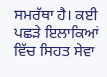ਸਮਰੱਥਾ ਹੈ। ਕਈ ਪਛੜੇ ਇਲਾਕਿਆਂ ਵਿੱਚ ਸਿਹਤ ਸੇਵਾ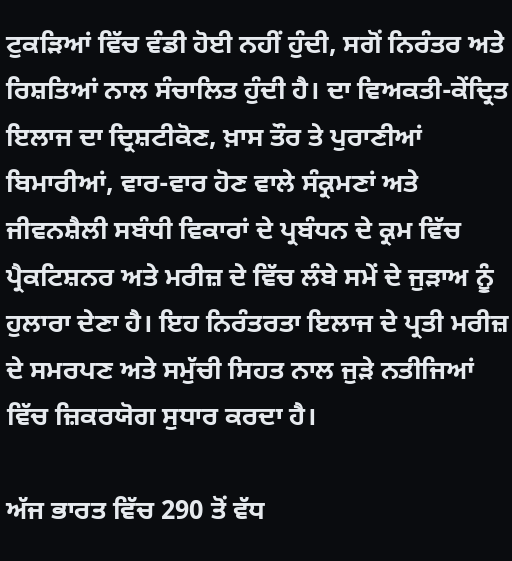ਟੁਕੜਿਆਂ ਵਿੱਚ ਵੰਡੀ ਹੋਈ ਨਹੀਂ ਹੁੰਦੀ, ਸਗੋਂ ਨਿਰੰਤਰ ਅਤੇ ਰਿਸ਼ਤਿਆਂ ਨਾਲ ਸੰਚਾਲਿਤ ਹੁੰਦੀ ਹੈ। ਦਾ ਵਿਅਕਤੀ-ਕੇਂਦ੍ਰਿਤ ਇਲਾਜ ਦਾ ਦ੍ਰਿਸ਼ਟੀਕੋਣ, ਖ਼ਾਸ ਤੌਰ ਤੇ ਪੁਰਾਣੀਆਂ ਬਿਮਾਰੀਆਂ, ਵਾਰ-ਵਾਰ ਹੋਣ ਵਾਲੇ ਸੰਕ੍ਰਮਣਾਂ ਅਤੇ ਜੀਵਨਸ਼ੈਲੀ ਸਬੰਧੀ ਵਿਕਾਰਾਂ ਦੇ ਪ੍ਰਬੰਧਨ ਦੇ ਕ੍ਰਮ ਵਿੱਚ ਪ੍ਰੈਕਟਿਸ਼ਨਰ ਅਤੇ ਮਰੀਜ਼ ਦੇ ਵਿੱਚ ਲੰਬੇ ਸਮੇਂ ਦੇ ਜੁੜਾਅ ਨੂੰ ਹੁਲਾਰਾ ਦੇਣਾ ਹੈ। ਇਹ ਨਿਰੰਤਰਤਾ ਇਲਾਜ ਦੇ ਪ੍ਰਤੀ ਮਰੀਜ਼ ਦੇ ਸਮਰਪਣ ਅਤੇ ਸਮੁੱਚੀ ਸਿਹਤ ਨਾਲ ਜੁੜੇ ਨਤੀਜਿਆਂ ਵਿੱਚ ਜ਼ਿਕਰਯੋਗ ਸੁਧਾਰ ਕਰਦਾ ਹੈ।

ਅੱਜ ਭਾਰਤ ਵਿੱਚ 290 ਤੋਂ ਵੱਧ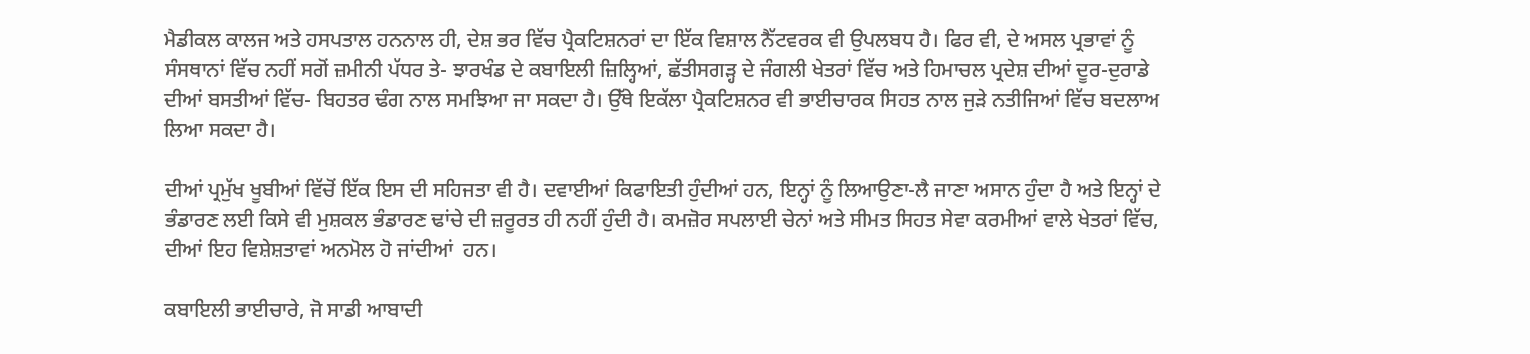ਮੈਡੀਕਲ ਕਾਲਜ ਅਤੇ ਹਸਪਤਾਲ ਹਨਨਾਲ ਹੀ, ਦੇਸ਼ ਭਰ ਵਿੱਚ ਪ੍ਰੈਕਟਿਸ਼ਨਰਾਂ ਦਾ ਇੱਕ ਵਿਸ਼ਾਲ ਨੈੱਟਵਰਕ ਵੀ ਉਪਲਬਧ ਹੈ। ਫਿਰ ਵੀ, ਦੇ ਅਸਲ ਪ੍ਰਭਾਵਾਂ ਨੂੰ ਸੰਸਥਾਨਾਂ ਵਿੱਚ ਨਹੀਂ ਸਗੋਂ ਜ਼ਮੀਨੀ ਪੱਧਰ ਤੇ- ਝਾਰਖੰਡ ਦੇ ਕਬਾਇਲੀ ਜ਼ਿਲ੍ਹਿਆਂ, ਛੱਤੀਸਗੜ੍ਹ ਦੇ ਜੰਗਲੀ ਖੇਤਰਾਂ ਵਿੱਚ ਅਤੇ ਹਿਮਾਚਲ ਪ੍ਰਦੇਸ਼ ਦੀਆਂ ਦੂਰ-ਦੁਰਾਡੇ ਦੀਆਂ ਬਸਤੀਆਂ ਵਿੱਚ- ਬਿਹਤਰ ਢੰਗ ਨਾਲ ਸਮਝਿਆ ਜਾ ਸਕਦਾ ਹੈ। ਉੱਥੇ ਇਕੱਲਾ ਪ੍ਰੈਕਟਿਸ਼ਨਰ ਵੀ ਭਾਈਚਾਰਕ ਸਿਹਤ ਨਾਲ ਜੁੜੇ ਨਤੀਜਿਆਂ ਵਿੱਚ ਬਦਲਾਅ ਲਿਆ ਸਕਦਾ ਹੈ।

ਦੀਆਂ ਪ੍ਰਮੁੱਖ ਖੂਬੀਆਂ ਵਿੱਚੋਂ ਇੱਕ ਇਸ ਦੀ ਸਹਿਜਤਾ ਵੀ ਹੈ। ਦਵਾਈਆਂ ਕਿਫਾਇਤੀ ਹੁੰਦੀਆਂ ਹਨ, ਇਨ੍ਹਾਂ ਨੂੰ ਲਿਆਉਣਾ-ਲੈ ਜਾਣਾ ਅਸਾਨ ਹੁੰਦਾ ਹੈ ਅਤੇ ਇਨ੍ਹਾਂ ਦੇ ਭੰਡਾਰਣ ਲਈ ਕਿਸੇ ਵੀ ਮੁਸ਼ਕਲ ਭੰਡਾਰਣ ਢਾਂਚੇ ਦੀ ਜ਼ਰੂਰਤ ਹੀ ਨਹੀਂ ਹੁੰਦੀ ਹੈ। ਕਮਜ਼ੋਰ ਸਪਲਾਈ ਚੇਨਾਂ ਅਤੇ ਸੀਮਤ ਸਿਹਤ ਸੇਵਾ ਕਰਮੀਆਂ ਵਾਲੇ ਖੇਤਰਾਂ ਵਿੱਚ, ਦੀਆਂ ਇਹ ਵਿਸ਼ੇਸ਼ਤਾਵਾਂ ਅਨਮੋਲ ਹੋ ਜਾਂਦੀਆਂ  ਹਨ।

ਕਬਾਇਲੀ ਭਾਈਚਾਰੇ, ਜੋ ਸਾਡੀ ਆਬਾਦੀ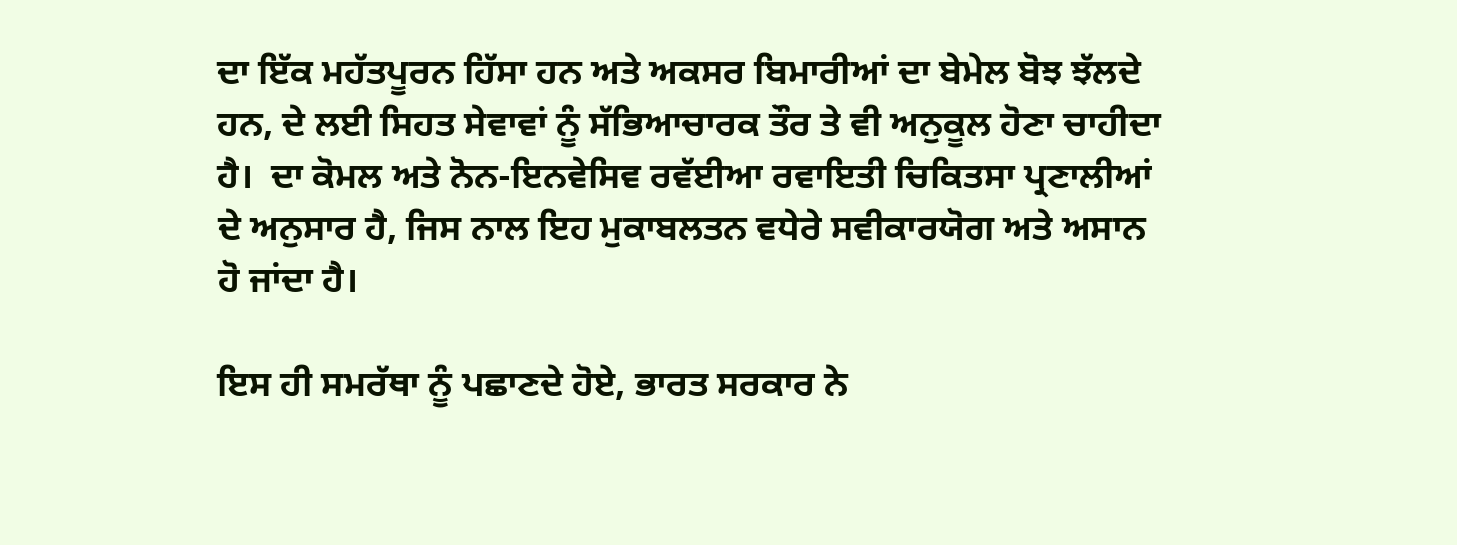ਦਾ ਇੱਕ ਮਹੱਤਪੂਰਨ ਹਿੱਸਾ ਹਨ ਅਤੇ ਅਕਸਰ ਬਿਮਾਰੀਆਂ ਦਾ ਬੇਮੇਲ ਬੋਝ ਝੱਲਦੇ ਹਨ, ਦੇ ਲਈ ਸਿਹਤ ਸੇਵਾਵਾਂ ਨੂੰ ਸੱਭਿਆਚਾਰਕ ਤੌਰ ਤੇ ਵੀ ਅਨੁਕੂਲ ਹੋਣਾ ਚਾਹੀਦਾ ਹੈ।  ਦਾ ਕੋਮਲ ਅਤੇ ਨੋਨ-ਇਨਵੇਸਿਵ ਰਵੱਈਆ ਰਵਾਇਤੀ ਚਿਕਿਤਸਾ ਪ੍ਰਣਾਲੀਆਂ ਦੇ ਅਨੁਸਾਰ ਹੈ, ਜਿਸ ਨਾਲ ਇਹ ਮੁਕਾਬਲਤਨ ਵਧੇਰੇ ਸਵੀਕਾਰਯੋਗ ਅਤੇ ਅਸਾਨ ਹੋ ਜਾਂਦਾ ਹੈ।

ਇਸ ਹੀ ਸਮਰੱਥਾ ਨੂੰ ਪਛਾਣਦੇ ਹੋਏ, ਭਾਰਤ ਸਰਕਾਰ ਨੇ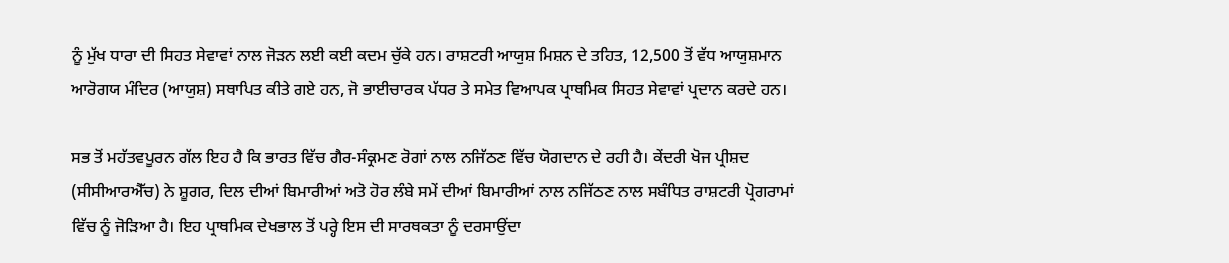ਨੂੰ ਮੁੱਖ ਧਾਰਾ ਦੀ ਸਿਹਤ ਸੇਵਾਵਾਂ ਨਾਲ ਜੋੜਨ ਲਈ ਕਈ ਕਦਮ ਚੁੱਕੇ ਹਨ। ਰਾਸ਼ਟਰੀ ਆਯੁਸ਼ ਮਿਸ਼ਨ ਦੇ ਤਹਿਤ, 12,500 ਤੋਂ ਵੱਧ ਆਯੁਸ਼ਮਾਨ ਆਰੋਗਯ ਮੰਦਿਰ (ਆਯੁਸ਼) ਸਥਾਪਿਤ ਕੀਤੇ ਗਏ ਹਨ, ਜੋ ਭਾਈਚਾਰਕ ਪੱਧਰ ਤੇ ਸਮੇਤ ਵਿਆਪਕ ਪ੍ਰਾਥਮਿਕ ਸਿਹਤ ਸੇਵਾਵਾਂ ਪ੍ਰਦਾਨ ਕਰਦੇ ਹਨ।

ਸਭ ਤੋਂ ਮਹੱਤਵਪੂਰਨ ਗੱਲ ਇਹ ਹੈ ਕਿ ਭਾਰਤ ਵਿੱਚ ਗੈਰ-ਸੰਕ੍ਰਮਣ ਰੋਗਾਂ ਨਾਲ ਨਜਿੱਠਣ ਵਿੱਚ ਯੋਗਦਾਨ ਦੇ ਰਹੀ ਹੈ। ਕੇਂਦਰੀ ਖੋਜ ਪ੍ਰੀਸ਼ਦ (ਸੀਸੀਆਰਐੱਚ) ਨੇ ਸ਼ੂਗਰ, ਦਿਲ ਦੀਆਂ ਬਿਮਾਰੀਆਂ ਅਤੋ ਹੋਰ ਲੰਬੇ ਸਮੇਂ ਦੀਆਂ ਬਿਮਾਰੀਆਂ ਨਾਲ ਨਜਿੱਠਣ ਨਾਲ ਸਬੰਧਿਤ ਰਾਸ਼ਟਰੀ ਪ੍ਰੋਗਰਾਮਾਂ ਵਿੱਚ ਨੂੰ ਜੋੜਿਆ ਹੈ। ਇਹ ਪ੍ਰਾਥਮਿਕ ਦੇਖਭਾਲ ਤੋਂ ਪਰ੍ਹੇ ਇਸ ਦੀ ਸਾਰਥਕਤਾ ਨੂੰ ਦਰਸਾਉਂਦਾ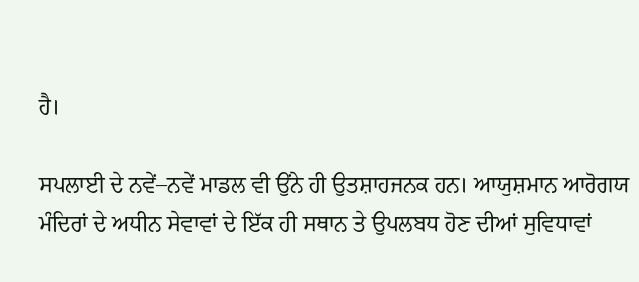ਹੈ।

ਸਪਲਾਈ ਦੇ ਨਵੇਂ–ਨਵੇਂ ਮਾਡਲ ਵੀ ਉਂਨੇ ਹੀ ਉਤਸ਼ਾਹਜਨਕ ਹਨ। ਆਯੁਸ਼ਮਾਨ ਆਰੋਗਯ ਮੰਦਿਰਾਂ ਦੇ ਅਧੀਨ ਸੇਵਾਵਾਂ ਦੇ ਇੱਕ ਹੀ ਸਥਾਨ ਤੇ ਉਪਲਬਧ ਹੋਣ ਦੀਆਂ ਸੁਵਿਧਾਵਾਂ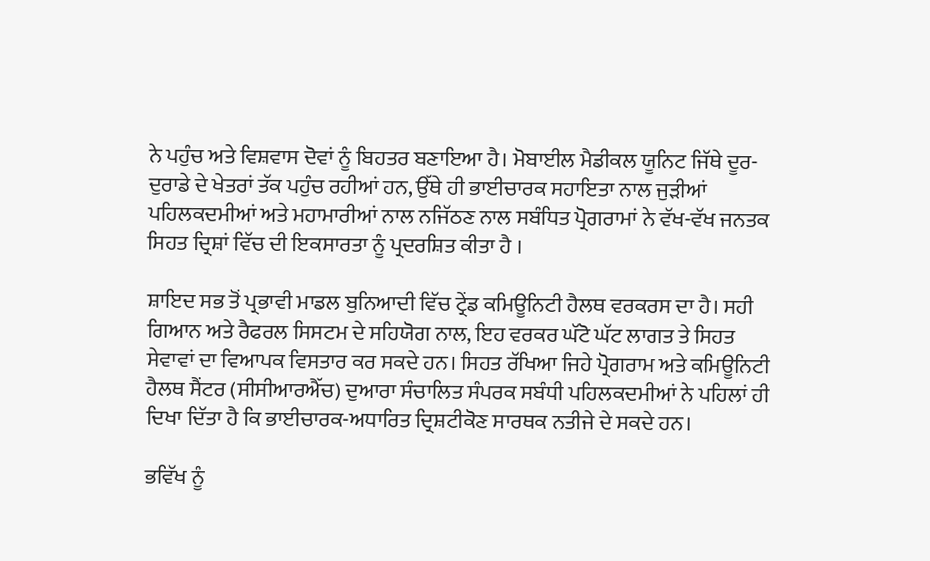ਨੇ ਪਹੁੰਚ ਅਤੇ ਵਿਸ਼ਵਾਸ ਦੋਵਾਂ ਨੂੰ ਬਿਹਤਰ ਬਣਾਇਆ ਹੈ। ਮੋਬਾਈਲ ਮੈਡੀਕਲ ਯੂਨਿਟ ਜਿੱਥੇ ਦੂਰ-ਦੁਰਾਡੇ ਦੇ ਖੇਤਰਾਂ ਤੱਕ ਪਹੁੰਚ ਰਹੀਆਂ ਹਨ, ਉੱਥੇ ਹੀ ਭਾਈਚਾਰਕ ਸਹਾਇਤਾ ਨਾਲ ਜੁੜੀਆਂ ਪਹਿਲਕਦਮੀਆਂ ਅਤੇ ਮਹਾਮਾਰੀਆਂ ਨਾਲ ਨਜਿੱਠਣ ਨਾਲ ਸਬੰਧਿਤ ਪ੍ਰੋਗਰਾਮਾਂ ਨੇ ਵੱਖ-ਵੱਖ ਜਨਤਕ ਸਿਹਤ ਦ੍ਰਿਸ਼ਾਂ ਵਿੱਚ ਦੀ ਇਕਸਾਰਤਾ ਨੂੰ ਪ੍ਰਦਰਸ਼ਿਤ ਕੀਤਾ ਹੈ ।

ਸ਼ਾਇਦ ਸਭ ਤੋਂ ਪ੍ਰਭਾਵੀ ਮਾਡਲ ਬੁਨਿਆਦੀ ਵਿੱਚ ਟ੍ਰੇਂਡ ਕਮਿਊਨਿਟੀ ਹੈਲਥ ਵਰਕਰਸ ਦਾ ਹੈ। ਸਹੀ ਗਿਆਨ ਅਤੇ ਰੈਫਰਲ ਸਿਸਟਮ ਦੇ ਸਹਿਯੋਗ ਨਾਲ, ਇਹ ਵਰਕਰ ਘੱਟੋ ਘੱਟ ਲਾਗਤ ਤੇ ਸਿਹਤ ਸੇਵਾਵਾਂ ਦਾ ਵਿਆਪਕ ਵਿਸਤਾਰ ਕਰ ਸਕਦੇ ਹਨ। ਸਿਹਤ ਰੱਖਿਆ ਜਿਹੇ ਪ੍ਰੋਗਰਾਮ ਅਤੇ ਕਮਿਊਨਿਟੀ ਹੈਲਥ ਸੈਂਟਰ (ਸੀਸੀਆਰਐੱਚ) ਦੁਆਰਾ ਸੰਚਾਲਿਤ ਸੰਪਰਕ ਸਬੰਧੀ ਪਹਿਲਕਦਮੀਆਂ ਨੇ ਪਹਿਲਾਂ ਹੀ ਦਿਖਾ ਦਿੱਤਾ ਹੈ ਕਿ ਭਾਈਚਾਰਕ-ਅਧਾਰਿਤ ਦ੍ਰਿਸ਼ਟੀਕੋਣ ਸਾਰਥਕ ਨਤੀਜੇ ਦੇ ਸਕਦੇ ਹਨ।

ਭਵਿੱਖ ਨੂੰ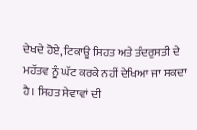ਦੇਖਦੇ ਹੋਏ, ਟਿਕਾਊ ਸਿਹਤ ਅਤੇ ਤੰਦਰੁਸਤੀ ਦੇ ਮਹੱਤਵ ਨੂੰ ਘੱਟ ਕਰਕੇ ਨਹੀਂ ਦੇਖਿਆ ਜਾ ਸਕਦਾ ਹੈ। ਸਿਹਤ ਸੇਵਾਵਾਂ ਦੀ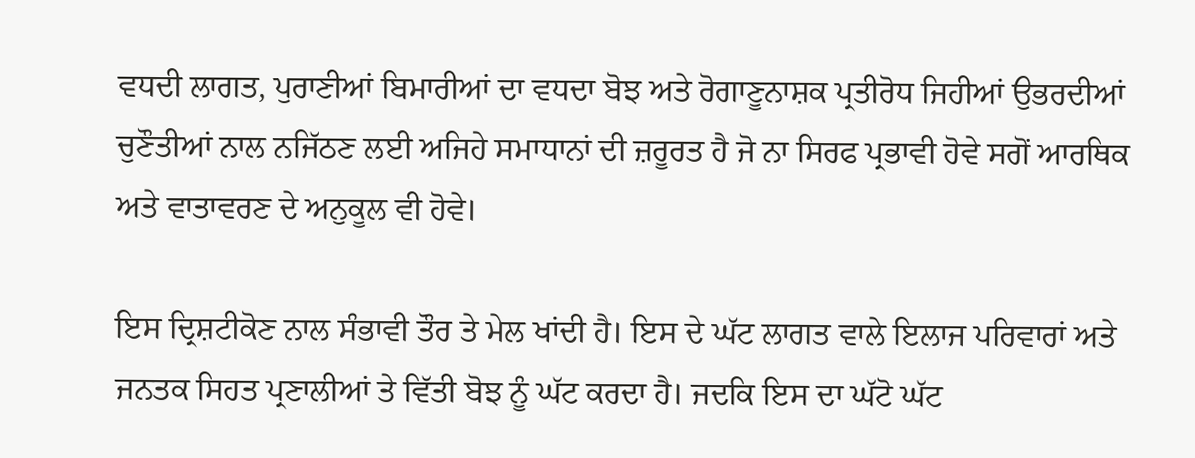ਵਧਦੀ ਲਾਗਤ, ਪੁਰਾਣੀਆਂ ਬਿਮਾਰੀਆਂ ਦਾ ਵਧਦਾ ਬੋਝ ਅਤੇ ਰੋਗਾਣੂਨਾਸ਼ਕ ਪ੍ਰਤੀਰੋਧ ਜਿਹੀਆਂ ਉਭਰਦੀਆਂ ਚੁਣੌਤੀਆਂ ਨਾਲ ਨਜਿੱਠਣ ਲਈ ਅਜਿਹੇ ਸਮਾਧਾਨਾਂ ਦੀ ਜ਼ਰੂਰਤ ਹੈ ਜੋ ਨਾ ਸਿਰਫ ਪ੍ਰਭਾਵੀ ਹੋਵੇ ਸਗੋਂ ਆਰਥਿਕ ਅਤੇ ਵਾਤਾਵਰਣ ਦੇ ਅਨੁਕੂਲ ਵੀ ਹੋਵੇ।

ਇਸ ਦ੍ਰਿਸ਼ਟੀਕੋਣ ਨਾਲ ਸੰਭਾਵੀ ਤੌਰ ਤੇ ਮੇਲ ਖਾਂਦੀ ਹੈ। ਇਸ ਦੇ ਘੱਟ ਲਾਗਤ ਵਾਲੇ ਇਲਾਜ ਪਰਿਵਾਰਾਂ ਅਤੇ ਜਨਤਕ ਸਿਹਤ ਪ੍ਰਣਾਲੀਆਂ ਤੇ ਵਿੱਤੀ ਬੋਝ ਨੂੰ ਘੱਟ ਕਰਦਾ ਹੈ। ਜਦਕਿ ਇਸ ਦਾ ਘੱਟੋ ਘੱਟ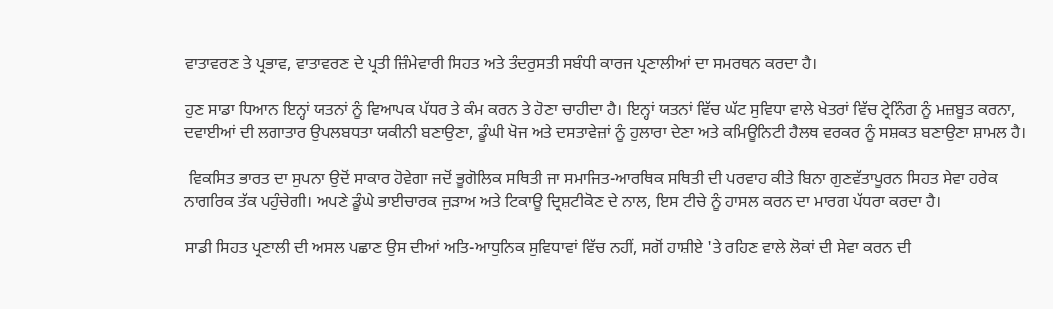ਵਾਤਾਵਰਣ ਤੇ ਪ੍ਰਭਾਵ, ਵਾਤਾਵਰਣ ਦੇ ਪ੍ਰਤੀ ਜ਼ਿੰਮੇਵਾਰੀ ਸਿਹਤ ਅਤੇ ਤੰਦਰੁਸਤੀ ਸਬੰਧੀ ਕਾਰਜ ਪ੍ਰਣਾਲੀਆਂ ਦਾ ਸਮਰਥਨ ਕਰਦਾ ਹੈ।

ਹੁਣ ਸਾਡਾ ਧਿਆਨ ਇਨ੍ਹਾਂ ਯਤਨਾਂ ਨੂੰ ਵਿਆਪਕ ਪੱਧਰ ਤੇ ਕੰਮ ਕਰਨ ਤੇ ਹੋਣਾ ਚਾਹੀਦਾ ਹੈ। ਇਨ੍ਹਾਂ ਯਤਨਾਂ ਵਿੱਚ ਘੱਟ ਸੁਵਿਧਾ ਵਾਲੇ ਖੇਤਰਾਂ ਵਿੱਚ ਟ੍ਰੇਨਿੰਗ ਨੂੰ ਮਜ਼ਬੂਤ ਕਰਨਾ, ਦਵਾਈਆਂ ਦੀ ਲਗਾਤਾਰ ਉਪਲਬਧਤਾ ਯਕੀਨੀ ਬਣਾਉਣਾ, ਡੂੰਘੀ ਖੋਜ ਅਤੇ ਦਸਤਾਵੇਜ਼ਾਂ ਨੂੰ ਹੁਲਾਰਾ ਦੇਣਾ ਅਤੇ ਕਮਿਊਨਿਟੀ ਹੈਲਥ ਵਰਕਰ ਨੂੰ ਸਸ਼ਕਤ ਬਣਾਉਣਾ ਸ਼ਾਮਲ ਹੈ।

 ਵਿਕਸਿਤ ਭਾਰਤ ਦਾ ਸੁਪਨਾ ਉਦੋਂ ਸਾਕਾਰ ਹੋਵੇਗਾ ਜਦੋਂ ਭੂਗੋਲਿਕ ਸਥਿਤੀ ਜਾ ਸਮਾਜਿਤ-ਆਰਥਿਕ ਸਥਿਤੀ ਦੀ ਪਰਵਾਹ ਕੀਤੇ ਬਿਨਾ ਗੁਣਵੱਤਾਪੂਰਨ ਸਿਹਤ ਸੇਵਾ ਹਰੇਕ ਨਾਗਰਿਕ ਤੱਕ ਪਹੁੰਚੇਗੀ। ਅਪਣੇ ਡੂੰਘੇ ਭਾਈਚਾਰਕ ਜੁੜਾਅ ਅਤੇ ਟਿਕਾਊ ਦ੍ਰਿਸ਼ਟੀਕੋਣ ਦੇ ਨਾਲ, ਇਸ ਟੀਚੇ ਨੂੰ ਹਾਸਲ ਕਰਨ ਦਾ ਮਾਰਗ ਪੱਧਰਾ ਕਰਦਾ ਹੈ।

ਸਾਡੀ ਸਿਹਤ ਪ੍ਰਣਾਲੀ ਦੀ ਅਸਲ ਪਛਾਣ ਉਸ ਦੀਆਂ ਅਤਿ-ਆਧੁਨਿਕ ਸੁਵਿਧਾਵਾਂ ਵਿੱਚ ਨਹੀਂ, ਸਗੋਂ ਹਾਸ਼ੀਏ 'ਤੇ ਰਹਿਣ ਵਾਲੇ ਲੋਕਾਂ ਦੀ ਸੇਵਾ ਕਰਨ ਦੀ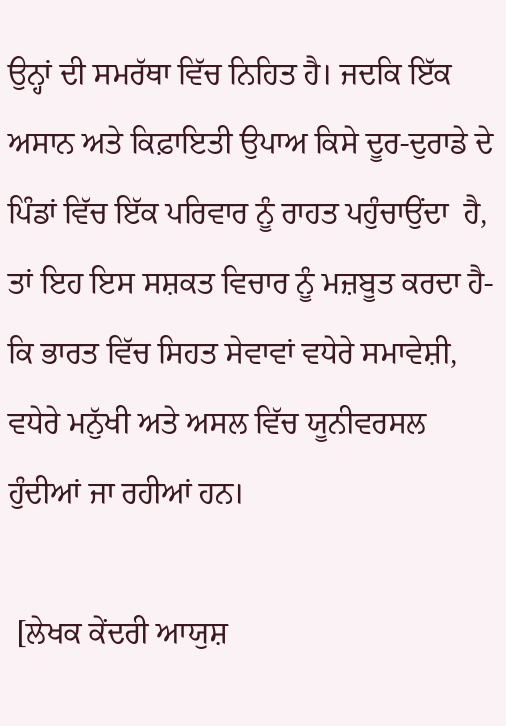ਉਨ੍ਹਾਂ ਦੀ ਸਮਰੱਥਾ ਵਿੱਚ ਨਿਹਿਤ ਹੈ। ਜਦਕਿ ਇੱਕ ਅਸਾਨ ਅਤੇ ਕਿਫ਼ਾਇਤੀ ਉਪਾਅ ਕਿਸੇ ਦੂਰ-ਦੁਰਾਡੇ ਦੇ ਪਿੰਡਾਂ ਵਿੱਚ ਇੱਕ ਪਰਿਵਾਰ ਨੂੰ ਰਾਹਤ ਪਹੁੰਚਾਉਂਦਾ  ਹੈ, ਤਾਂ ਇਹ ਇਸ ਸਸ਼ਕਤ ਵਿਚਾਰ ਨੂੰ ਮਜ਼ਬੂਤ ਕਰਦਾ ਹੈ- ਕਿ ਭਾਰਤ ਵਿੱਚ ਸਿਹਤ ਸੇਵਾਵਾਂ ਵਧੇਰੇ ਸਮਾਵੇਸ਼ੀ, ਵਧੇਰੇ ਮਨੁੱਖੀ ਅਤੇ ਅਸਲ ਵਿੱਚ ਯੂਨੀਵਰਸਲ ਹੁੰਦੀਆਂ ਜਾ ਰਹੀਆਂ ਹਨ।

 [ਲੇਖਕ ਕੇਂਦਰੀ ਆਯੁਸ਼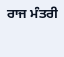ਰਾਜ ਮੰਤਰੀ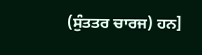(ਸੁੰਤਤਰ ਚਾਰਜ) ਹਨ]